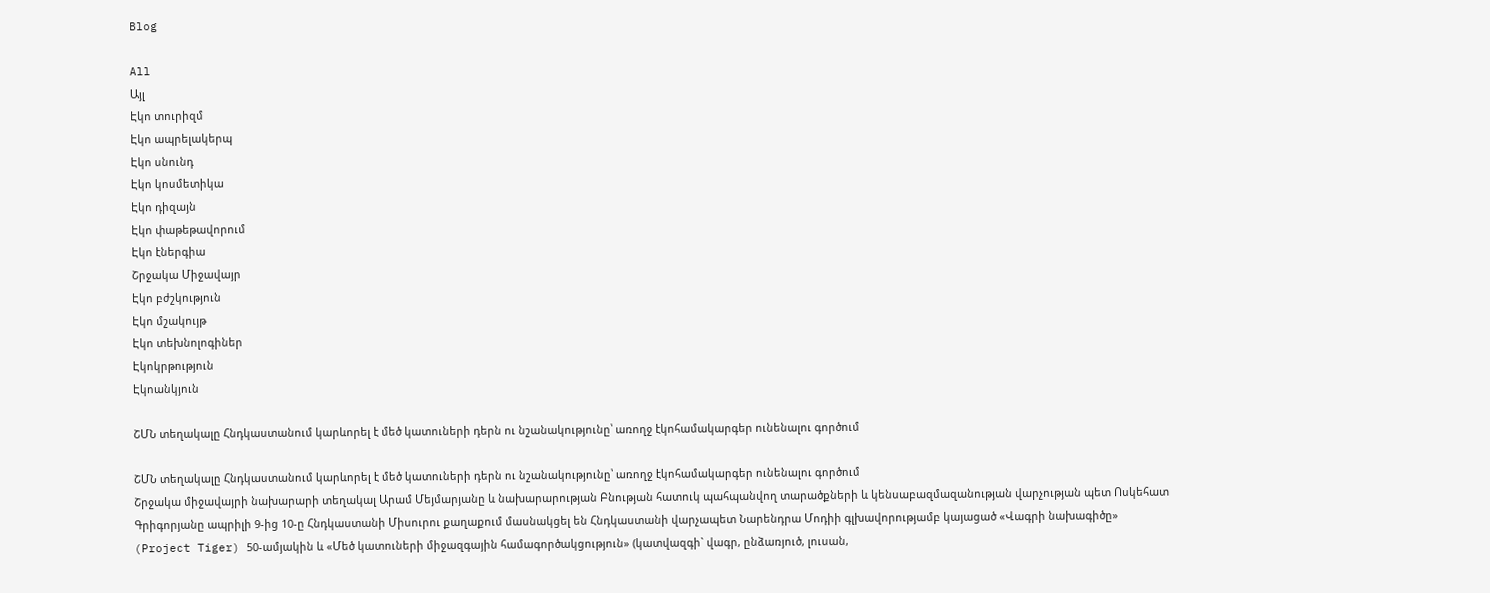Blog

All
Այլ
Էկո տուրիզմ
Էկո ապրելակերպ
Էկո սնունդ
Էկո կոսմետիկա
Էկո դիզայն
Էկո փաթեթավորում
Էկո էներգիա
Շրջակա Միջավայր
Էկո բժշկություն
Էկո մշակույթ
Էկո տեխնոլոգիներ
Էկոկրթություն
Էկոանկյուն

ՇՄՆ տեղակալը Հնդկաստանում կարևորել է մեծ կատուների դերն ու նշանակությունը՝ առողջ էկոհամակարգեր ունենալու գործում

ՇՄՆ տեղակալը Հնդկաստանում կարևորել է մեծ կատուների դերն ու նշանակությունը՝ առողջ էկոհամակարգեր ունենալու գործում
Շրջակա միջավայրի նախարարի տեղակալ Արամ Մեյմարյանը և նախարարության Բնության հատուկ պահպանվող տարածքների և կենսաբազմազանության վարչության պետ Ոսկեհատ Գրիգորյանը ապրիլի 9-ից 10-ը Հնդկաստանի Միսուրու քաղաքում մասնակցել են Հնդկաստանի վարչապետ Նարենդրա Մոդիի գլխավորությամբ կայացած «Վագրի նախագիծը» (Project Tiger) 50-ամյակին և «Մեծ կատուների միջազգային համագործակցություն» (կատվազգի` վագր, ընձառյուծ, լուսան,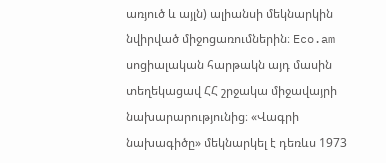առյուծ և այլն) ալիանսի մեկնարկին նվիրված միջոցառումներին։ Eco.am սոցիալական հարթակն այդ մասին տեղեկացավ ՀՀ շրջակա միջավայրի նախարարությունից։ «Վագրի նախագիծը» մեկնարկել է դեռևս 1973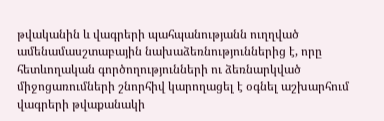թվականին և վագրերի պահպանությանն ուղղված ամենամասշտաբային նախաձեռնություններից է, որը հետևողական գործողությունների ու ձեռնարկված միջոցառումների շնորհիվ կարողացել է օգնել աշխարհում վագրերի թվաքանակի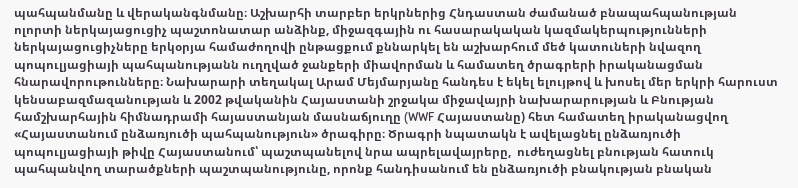պահպանմանը և վերականգնմանը։ Աշխարհի տարբեր երկրներից Հնդաստան ժամանած բնապահպանության ոլորտի ներկայացուցիչ պաշտոնատար անձինք, միջազգային ու հասարակական կազմակերպությունների ներկայացուցիչները երկօրյա համաժողովի ընթացքում քննարկել են աշխարհում մեծ կատուների նվազող պոպուլյացիայի պահպանությանն ուղղված ջանքերի միավորման և համատեղ ծրագրերի իրականացման հնարավորութունները։ Նախարարի տեղակալ Արամ Մեյմարյանը հանդես է եկել ելույթով և խոսել մեր երկրի հարուստ կենսաբազմազանության և 2002 թվականին Հայաստանի շրջակա միջավայրի նախարարության և Բնության համշխարհային հիմնադրամի հայաստանյան մասնաճյուղը (WWF Հայաստանը) հետ համատեղ իրականացվող «Հայաստանում ընձառյուծի պահպանություն» ծրագիրը։ Ծրագրի նպատակն է ավելացնել ընձառյուծի պոպուլյացիայի թիվը Հայաստանում՝ պաշտպանելով նրա ապրելավայրերը,  ուժեղացնել բնության հատուկ պահպանվող տարածքների պաշտպանությունը, որոնք հանդիսանում են ընձառյուծի բնակության բնական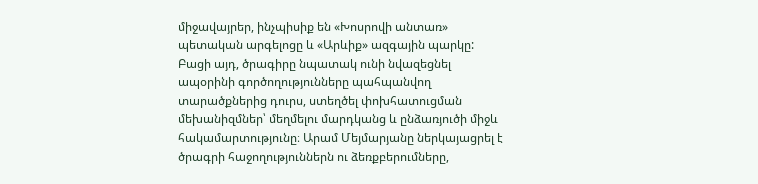միջավայրեր, ինչպիսիք են «Խոսրովի անտառ» պետական արգելոցը և «Արևիք» ազգային պարկը: Բացի այդ, ծրագիրը նպատակ ունի նվազեցնել ապօրինի գործողությունները պահպանվող տարածքներից դուրս, ստեղծել փոխհատուցման մեխանիզմներ՝ մեղմելու մարդկանց և ընձառյուծի միջև հակամարտությունը։ Արամ Մեյմարյանը ներկայացրել է ծրագրի հաջողություններն ու ձեռքբերումները,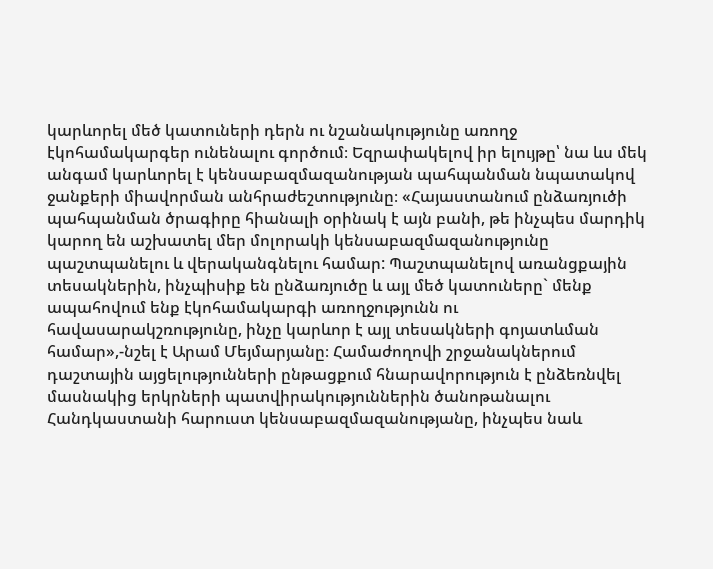կարևորել մեծ կատուների դերն ու նշանակությունը առողջ էկոհամակարգեր ունենալու գործում։ Եզրափակելով իր ելույթը՝ նա ևս մեկ անգամ կարևորել է կենսաբազմազանության պահպանման նպատակով ջանքերի միավորման անհրաժեշտությունը։ «Հայաստանում ընձառյուծի պահպանման ծրագիրը հիանալի օրինակ է այն բանի, թե ինչպես մարդիկ կարող են աշխատել մեր մոլորակի կենսաբազմազանությունը պաշտպանելու և վերականգնելու համար: Պաշտպանելով առանցքային տեսակներին, ինչպիսիք են ընձառյուծը և այլ մեծ կատուները` մենք ապահովում ենք էկոհամակարգի առողջությունն ու հավասարակշռությունը, ինչը կարևոր է այլ տեսակների գոյատևման համար»,-նշել է Արամ Մեյմարյանը։ Համաժողովի շրջանակներում դաշտային այցելությունների ընթացքում հնարավորություն է ընձեռնվել մասնակից երկրների պատվիրակություններին ծանոթանալու Հանդկաստանի հարուստ կենսաբազմազանությանը, ինչպես նաև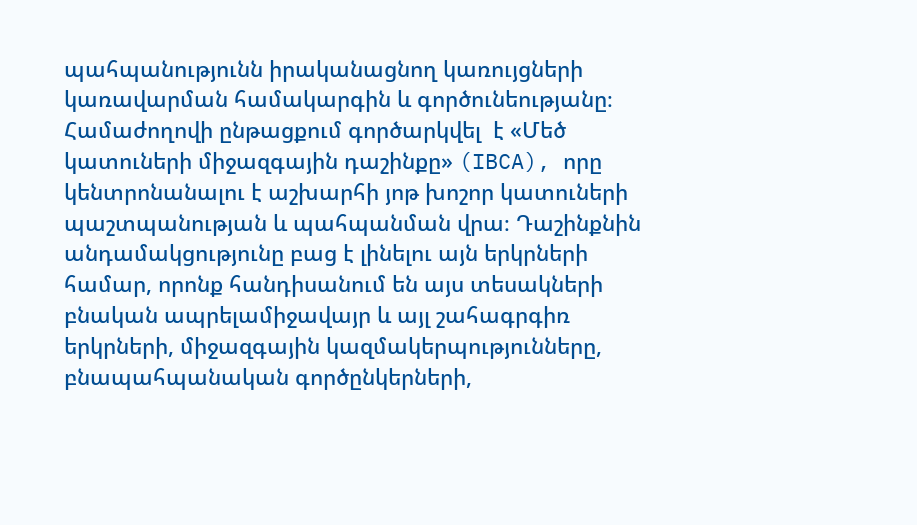պահպանությունն իրականացնող կառույցների կառավարման համակարգին և գործունեությանը։ Համաժողովի ընթացքում գործարկվել  է «Մեծ կատուների միջազգային դաշինքը» (IBCA), որը կենտրոնանալու է աշխարհի յոթ խոշոր կատուների պաշտպանության և պահպանման վրա։ Դաշինքնին անդամակցությունը բաց է լինելու այն երկրների համար, որոնք հանդիսանում են այս տեսակների բնական ապրելամիջավայր և այլ շահագրգիռ երկրների, միջազգային կազմակերպությունները, բնապահպանական գործընկերների,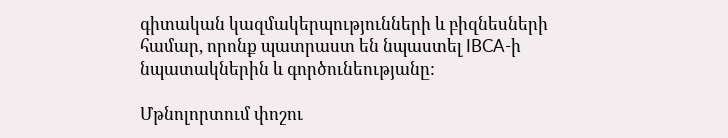գիտական կազմակերպությունների և բիզնեսների համար, որոնք պատրաստ են նպաստել IBCA-ի նպատակներին և գործունեությանը:

Մթնոլորտում փոշու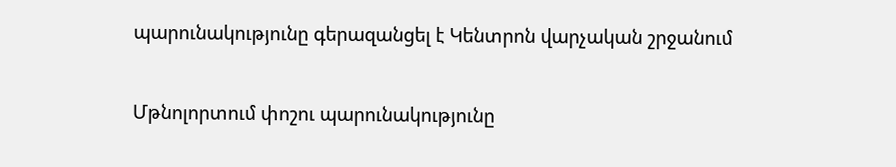պարունակությունը գերազանցել է Կենտրոն վարչական շրջանում

Մթնոլորտում փոշու պարունակությունը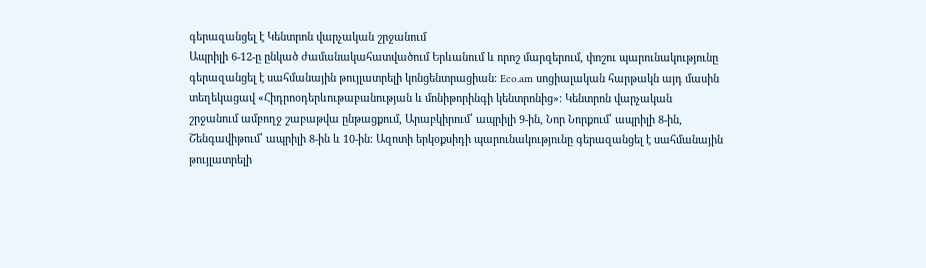գերազանցել է Կենտրոն վարչական շրջանում
Ապրիլի 6-12-ը ընկած ժամանակահատվածում Երևանում և որոշ մարզերում, փոշու պարունակությունը գերազանցել է սահմանային թույլատրելի կոնցենտրացիան։ Eco.am սոցիալական հարթակն այդ մասին տեղեկացավ «Հիդրոօդերևութաբանության և մոնիթորինգի կենտրոնից»։ Կենտրոն վարչական շրջանում ամբողջ շաբաթվա ընթացքում, Արաբկիրում՝ ապրիլի 9-ին, Նոր Նորքում՝ ապրիլի 8-ին, Շենգավիթում՝ ապրիլի 8-ին և 10-ին։ Ազոտի երկօքսիդի պարունակությունը գերազանցել է սահմանային թույլատրելի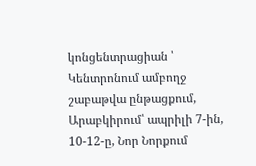կոնցենտրացիան ՝ Կենտրոնում ամբողջ շաբաթվա ընթացքում, Արաբկիրում՝ ապրիլի 7-ին, 10-12-ը, Նոր Նորքում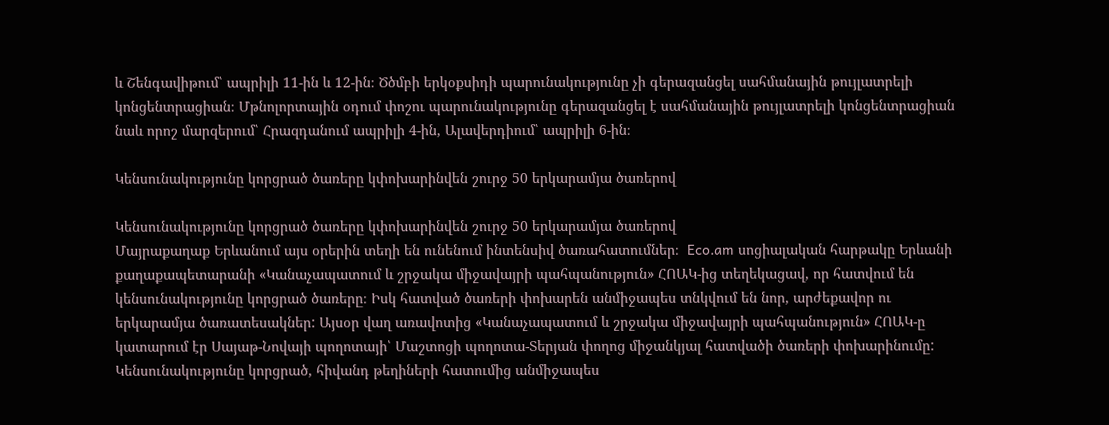և Շենգավիթում՝ ապրիլի 11-ին և 12-ին։ Ծծմբի երկօքսիդի պարունակությունը չի գերազանցել սահմանային թույլատրելի կոնցենտրացիան։ Մթնոլորտային օդում փոշու պարունակությունը գերազանցել է սահմանային թույլատրելի կոնցենտրացիան նաև որոշ մարզերում՝ Հրազդանում ապրիլի 4-ին, Ալավերդիում՝ ապրիլի 6-ին։

Կենսունակությունը կորցրած ծառերը կփոխարինվեն շուրջ 50 երկարամյա ծառերով

Կենսունակությունը կորցրած ծառերը կփոխարինվեն շուրջ 50 երկարամյա ծառերով
Մայրաքաղաք Երևանում այս օրերին տեղի են ունենում ինտենսիվ ծառահատումներ։  Eco.am սոցիալական հարթակը Երևանի քաղաքապետարանի «Կանաչապատում և շրջակա միջավայրի պահպանություն» ՀՈԱԿ-ից տեղեկացավ, որ հատվում են կենսունակությունը կորցրած ծառերը։ Իսկ հատված ծառերի փոխարեն անմիջապես տնկվում են նոր, արժեքավոր ու երկարամյա ծառատեսակներ: Այսօր վաղ առավոտից «Կանաչապատում և շրջակա միջավայրի պահպանություն» ՀՈԱԿ-ը կատարում էր Սայաթ-Նովայի պողոտայի՝ Մաշտոցի պողոտա-Տերյան փողոց միջանկյալ հատվածի ծառերի փոխարինումը: Կենսունակությունը կորցրած, հիվանդ թեղիների հատումից անմիջապես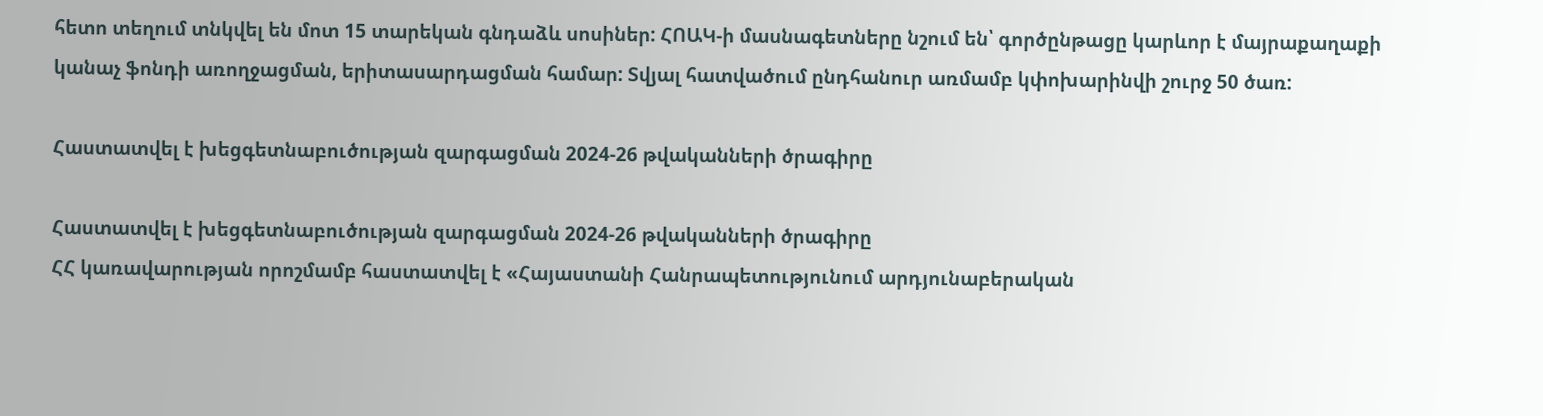հետո տեղում տնկվել են մոտ 15 տարեկան գնդաձև սոսիներ: ՀՈԱԿ-ի մասնագետները նշում են՝ գործընթացը կարևոր է մայրաքաղաքի կանաչ ֆոնդի առողջացման, երիտասարդացման համար: Տվյալ հատվածում ընդհանուր առմամբ կփոխարինվի շուրջ 50 ծառ:

Հաստատվել է խեցգետնաբուծության զարգացման 2024-26 թվականների ծրագիրը

Հաստատվել է խեցգետնաբուծության զարգացման 2024-26 թվականների ծրագիրը
ՀՀ կառավարության որոշմամբ հաստատվել է «Հայաստանի Հանրապետությունում արդյունաբերական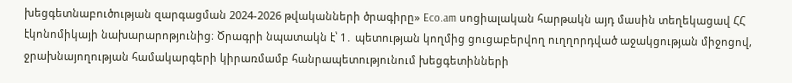խեցգետնաբուծության զարգացման 2024-2026 թվականների ծրագիրը» Eco.am սոցիալական հարթակն այդ մասին տեղեկացավ ՀՀ էկոնոմիկայի նախարարոթյունից։ Ծրագրի նպատակն է՝ 1․ պետության կողմից ցուցաբերվող ուղղորդված աջակցության միջոցով, ջրախնայողության համակարգերի կիրառմամբ հանրապետությունում խեցգետինների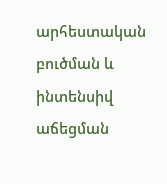արհեստական բուծման և ինտենսիվ աճեցման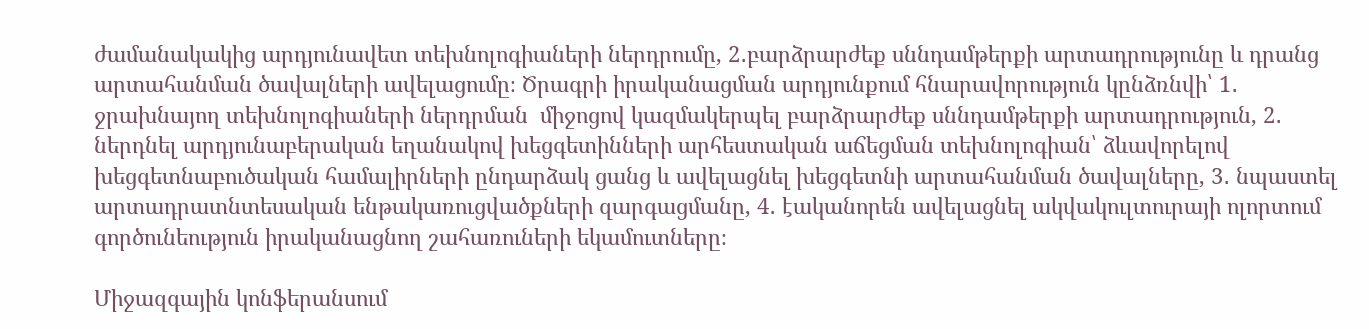ժամանակակից արդյունավետ տեխնոլոգիաների ներդրումը, 2․բարձրարժեք սննդամթերքի արտադրությունը և դրանց արտահանման ծավալների ավելացումը։ Ծրագրի իրականացման արդյունքում հնարավորություն կընձռնվի՝ 1․ ջրախնայող տեխնոլոգիաների ներդրման  միջոցով կազմակերպել բարձրարժեք սննդամթերքի արտադրություն, 2․ ներդնել արդյունաբերական եղանակով խեցգետինների արհեստական աճեցման տեխնոլոգիան՝ ձևավորելով խեցգետնաբուծական համալիրների ընդարձակ ցանց և ավելացնել խեցգետնի արտահանման ծավալները, 3․ նպաստել արտադրատնտեսական ենթակառուցվածքների զարգացմանը, 4․ էականորեն ավելացնել ակվակուլտուրայի ոլորտում գործունեություն իրականացնող շահառուների եկամուտները։

Միջազգային կոնֆերանսում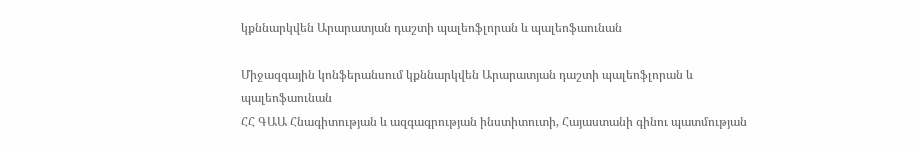կքննարկվեն Արարատյան դաշտի պալեոֆլորան և պալեոֆաունան

Միջազգային կոնֆերանսում կքննարկվեն Արարատյան դաշտի պալեոֆլորան և պալեոֆաունան
ՀՀ ԳԱԱ Հնագիտության և ազգագրության ինստիտուտի, Հայաստանի գինու պատմության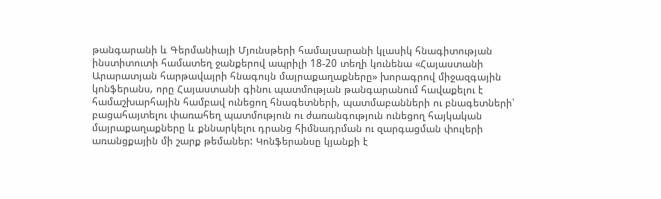թանգարանի և Գերմանիայի Մյունսթերի համալսարանի կլասիկ հնագիտության ինստիտուտի համատեղ ջանքերով ապրիլի 18-20 տեղի կունենա «Հայաստանի Արարատյան հարթավայրի հնագույն մայրաքաղաքները» խորագրով միջազգային կոնֆերանս, որը Հայաստանի գինու պատմության թանգարանում հավաքելու է համաշխարհային համբավ ունեցող հնագետների, պատմաբանների ու բնագետների՝ բացահայտելու փառահեղ պատմություն ու ժառանգություն ունեցող հայկական մայրաքաղաքները և քննարկելու դրանց հիմնադրման ու զարգացման փուլերի առանցքային մի շարք թեմաներ: Կոնֆերանսը կյանքի է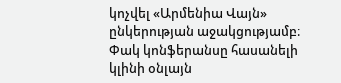կոչվել «Արմենիա Վայն» ընկերության աջակցությամբ։ Փակ կոնֆերանսը հասանելի կլինի օնլայն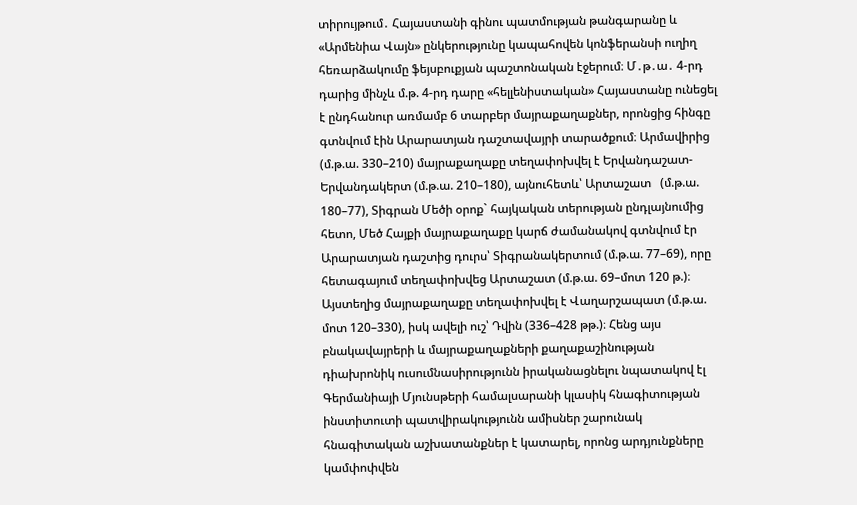տիրույթում․ Հայաստանի գինու պատմության թանգարանը և «Արմենիա Վայն» ընկերությունը կապահովեն կոնֆերանսի ուղիղ հեռարձակումը ֆեյսբուքյան պաշտոնական էջերում։ Մ․թ․ա․ 4-րդ դարից մինչև մ.թ. 4-րդ դարը «հելլենիստական» Հայաստանը ունեցել է ընդհանուր առմամբ 6 տարբեր մայրաքաղաքներ, որոնցից հինգը գտնվում էին Արարատյան դաշտավայրի տարածքում։ Արմավիրից (մ.թ.ա. 330–210) մայրաքաղաքը տեղափոխվել է Երվանդաշատ-Երվանդակերտ (մ.թ.ա. 210–180), այնուհետև՝ Արտաշատ   (մ.թ.ա. 180–77), Տիգրան Մեծի օրոք` հայկական տերության ընդլայնումից հետո, Մեծ Հայքի մայրաքաղաքը կարճ ժամանակով գտնվում էր Արարատյան դաշտից դուրս՝ Տիգրանակերտում (մ.թ.ա. 77–69), որը հետագայում տեղափոխվեց Արտաշատ (մ.թ.ա. 69–մոտ 120 թ.)։ Այստեղից մայրաքաղաքը տեղափոխվել է Վաղարշապատ (մ.թ.ա. մոտ 120–330), իսկ ավելի ուշ՝ Դվին (336–428 թթ.)։ Հենց այս բնակավայրերի և մայրաքաղաքների քաղաքաշինության դիախրոնիկ ուսումնասիրությունն իրականացնելու նպատակով էլ Գերմանիայի Մյունսթերի համալսարանի կլասիկ հնագիտության ինստիտուտի պատվիրակությունն ամիսներ շարունակ հնագիտական աշխատանքներ է կատարել, որոնց արդյունքները կամփոփվեն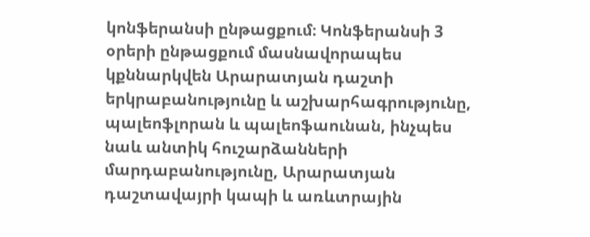կոնֆերանսի ընթացքում։ Կոնֆերանսի 3 օրերի ընթացքում մասնավորապես կքննարկվեն Արարատյան դաշտի երկրաբանությունը և աշխարհագրությունը, պալեոֆլորան և պալեոֆաունան, ինչպես նաև անտիկ հուշարձանների մարդաբանությունը, Արարատյան դաշտավայրի կապի և առևտրային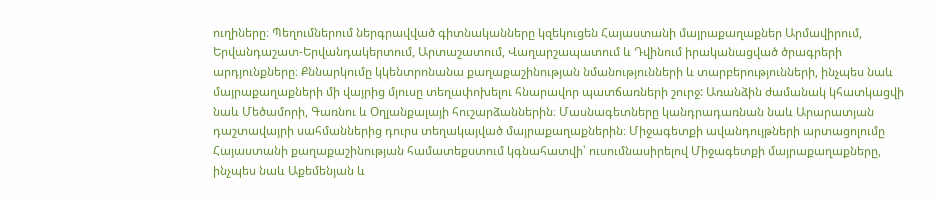ուղիները։ Պեղումներում ներգրավված գիտնականները կզեկուցեն Հայաստանի մայրաքաղաքներ Արմավիրում, Երվանդաշատ-Երվանդակերտում, Արտաշատում, Վաղարշապատում և Դվինում իրականացված ծրագրերի արդյունքները։ Քննարկումը կկենտրոնանա քաղաքաշինության նմանությունների և տարբերությունների, ինչպես նաև մայրաքաղաքների մի վայրից մյուսը տեղափոխելու հնարավոր պատճառների շուրջ: Առանձին ժամանակ կհատկացվի նաև Մեծամորի, Գառնու և Օղլանքալայի հուշարձաններին։ Մասնագետները կանդրադառնան նաև Արարատյան դաշտավայրի սահմաններից դուրս տեղակայված մայրաքաղաքներին։ Միջագետքի ավանդույթների արտացոլումը Հայաստանի քաղաքաշինության համատեքստում կգնահատվի՝ ուսումնասիրելով Միջագետքի մայրաքաղաքները, ինչպես նաև Աքեմենյան և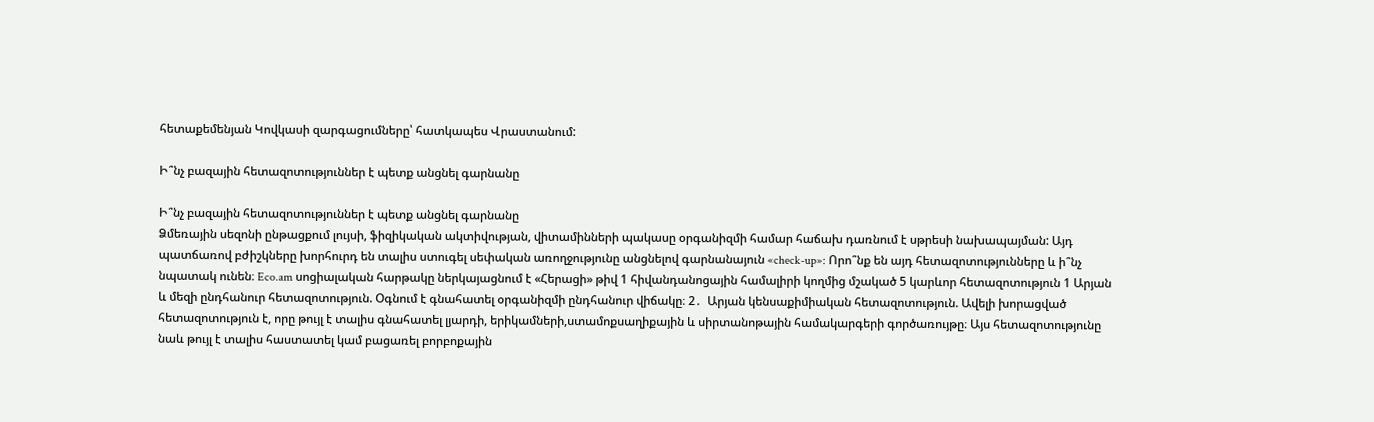հետաքեմենյան Կովկասի զարգացումները՝ հատկապես Վրաստանում:

Ի՞նչ բազային հետազոտություններ է պետք անցնել գարնանը

Ի՞նչ բազային հետազոտություններ է պետք անցնել գարնանը
Ձմեռային սեզոնի ընթացքում լույսի, ֆիզիկական ակտիվության, վիտամինների պակասը օրգանիզմի համար հաճախ դառնում է սթրեսի նախապայման: Այդ պատճառով բժիշկները խորհուրդ են տալիս ստուգել սեփական առողջությունը անցնելով գարնանայուն «check-up»: Որո՞նք են այդ հետազոտությունները և ի՞նչ նպատակ ունեն։ Eco.am սոցիալական հարթակը ներկայացնում է «Հերացի» թիվ 1 հիվանդանոցային համալիրի կողմից մշակած 5 կարևոր հետազոտություն 1 Արյան և մեզի ընդհանուր հետազոտություն. Օգնում է գնահատել օրգանիզմի ընդհանուր վիճակը։ 2․  Արյան կենսաքիմիական հետազոտություն. Ավելի խորացված հետազոտություն է, որը թույլ է տալիս գնահատել լյարդի, երիկամների,ստամոքսաղիքային և սիրտանոթային համակարգերի գործառույթը։ Այս հետազոտությունը նաև թույլ է տալիս հաստատել կամ բացառել բորբոքային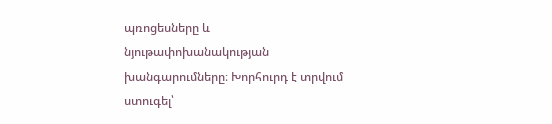պռոցեսները և նյութափոխանակության խանգարումները։ Խորհուրդ է տրվում ստուգել՝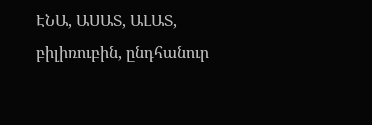ԷՆԱ, ԱՍԱՏ, ԱԼԱՏ, բիլիռուբին, ընդհանուր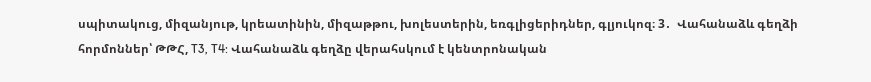սպիտակուց, միզանյութ, կրեատինին, միզաթթու, խոլեստերին, եռգլիցերիդներ, գլյուկոզ։ 3․  Վահանաձև գեղձի հորմոններ՝ ԹԹՀ, T3, T4: Վահանաձև գեղձը վերահսկում է կենտրոնական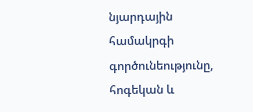նյարդային համակրգի գործունեությունը, հոգեկան և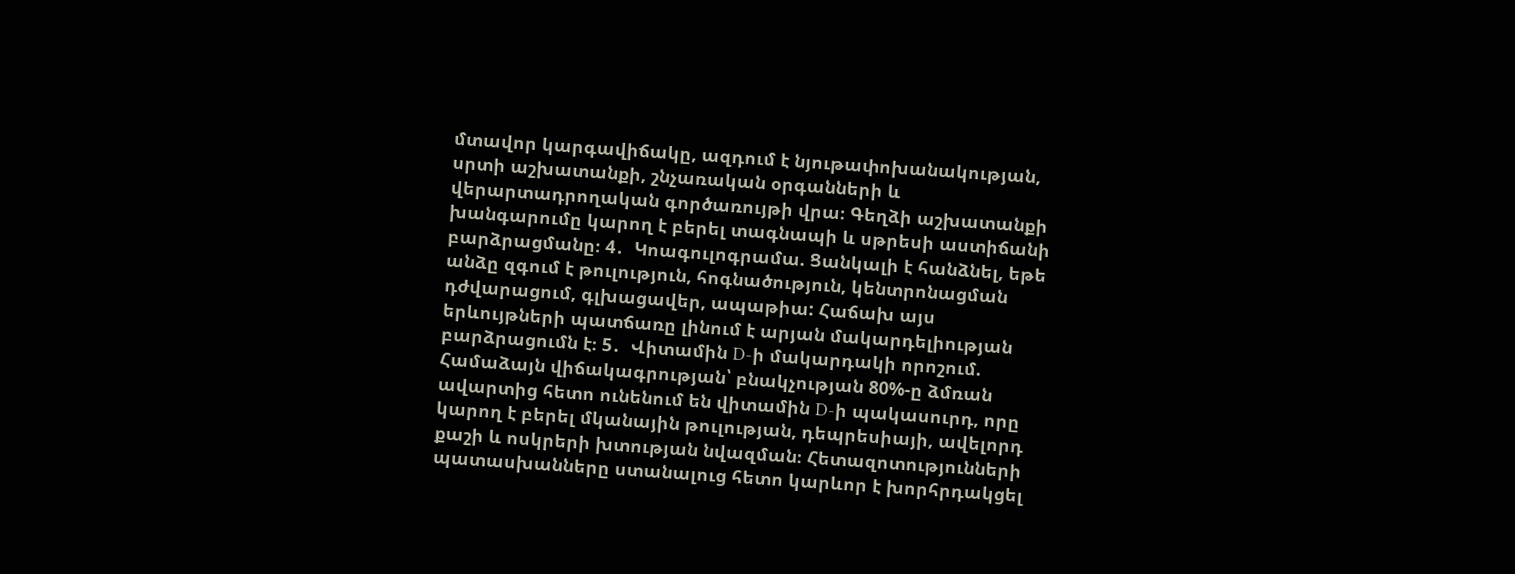մտավոր կարգավիճակը, ազդում է նյութափոխանակության, սրտի աշխատանքի, շնչառական օրգանների և վերարտադրողական գործառույթի վրա։ Գեղձի աշխատանքի խանգարումը կարող է բերել տագնապի և սթրեսի աստիճանի բարձրացմանը։ 4․  Կոագուլոգրամա. Ցանկալի է հանձնել, եթե անձը զգում է թուլություն, հոգնածություն, կենտրոնացման դժվարացում, գլխացավեր, ապաթիա: Հաճախ այս երևույթների պատճառը լինում է արյան մակարդելիության բարձրացումն է։ 5․  Վիտամին D-ի մակարդակի որոշում. Համաձայն վիճակագրության՝ բնակչության 80%-ը ձմռան ավարտից հետո ունենում են վիտամին D-ի պակասուրդ, որը կարող է բերել մկանային թուլության, դեպրեսիայի, ավելորդ քաշի և ոսկրերի խտության նվազման։ Հետազոտությունների պատասխանները ստանալուց հետո կարևոր է խորհրդակցել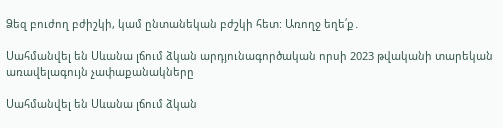Ձեզ բուժող բժիշկի, կամ ընտանեկան բժշկի հետ: Առողջ եղե՛ք․

Սահմանվել են Սևանա լճում ձկան արդյունագործական որսի 2023 թվականի տարեկան առավելագույն չափաքանակները

Սահմանվել են Սևանա լճում ձկան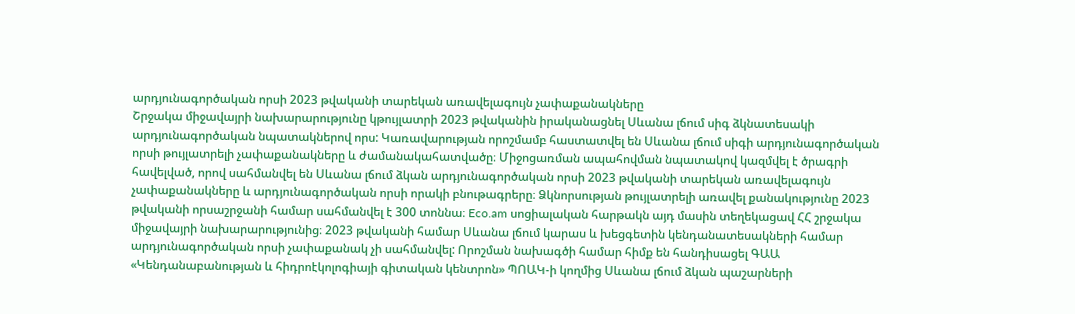արդյունագործական որսի 2023 թվականի տարեկան առավելագույն չափաքանակները
Շրջակա միջավայրի նախարարությունը կթույլատրի 2023 թվականին իրականացնել Սևանա լճում սիգ ձկնատեսակի արդյունագործական նպատակներով որս: Կառավարության որոշմամբ հաստատվել են Սևանա լճում սիգի արդյունագործական որսի թույլատրելի չափաքանակները և ժամանակահատվածը։ Միջոցառման ապահովման նպատակով կազմվել է ծրագրի հավելված, որով սահմանվել են Սևանա լճում ձկան արդյունագործական որսի 2023 թվականի տարեկան առավելագույն չափաքանակները և արդյունագործական որսի որակի բնութագրերը։ Ձկնորսության թույլատրելի առավել քանակությունը 2023 թվականի որսաշրջանի համար սահմանվել է 300 տոննա։ Eco.am սոցիալական հարթակն այդ մասին տեղեկացավ ՀՀ շրջակա միջավայրի նախարարությունից։ 2023 թվականի համար Սևանա լճում կարաս և խեցգետին կենդանատեսակների համար արդյունագործական որսի չափաքանակ չի սահմանվել: Որոշման նախագծի համար հիմք են հանդիսացել ԳԱԱ «Կենդանաբանության և հիդրոէկոլոգիայի գիտական կենտրոն» ՊՈԱԿ-ի կողմից Սևանա լճում ձկան պաշարների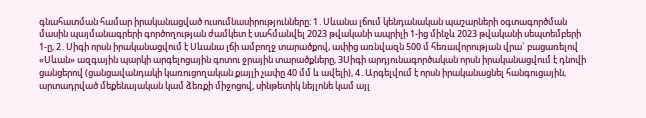գնահատման համար իրականացված ուսումնասիրությունները։ 1․Սևանա լճում կենդանական պաշարների օգտագործման մասին պայմանագրերի գործողության ժամկետ է սահմանվել 2023 թվականի ապրիլի 1-ից մինչև 2023 թվականի սեպտեմբերի 1-ը, 2․Սիգի որսն իրականացվում է Սևանա լճի ամբողջ տարածքով, ափից առնվազն 500 մ հեռավորության վրա` բացառելով «Սևան» ազգային պարկի արգելոցային գոտու ջրային տարածքները, 3Սիգի արդյունագործական որսն իրականացվում է դնովի ցանցերով (ցանցավանդակի կառուցողական քայլի չափը 40 մմ և ավելի), 4․Արգելվում է որսն իրականացնել հանգուցային, արտադրված մեքենայական կամ ձեռքի միջոցով, սինթետիկ նեյլոնե կամ այլ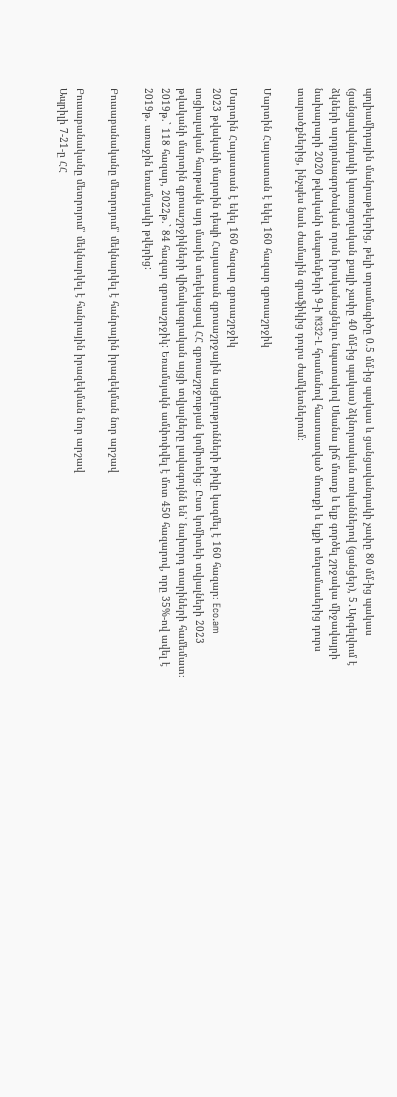պոլիամիդային մանրաթելերից, թելի տրամագիծը 0.5 մմ-ից պակաս և ցանցավանդակի չափը 80 մմ-ից պակաս (ցանցավանդակի կառուցողական քայլի չափը 40 մմ-ից պակաս) ձկնորսական ուռկաններով (ցանցեր), 5․Արգելվում է ձկների արդյունագործական որսն իրականացնելու նպատակով Սևանա լիճ մուտք և ելք գործել շրջակա միջավայրի նախարարի 2020 թվականի սեպտեմբերի 9-ի N332-Լ հրամանով հաստատված մուտքի և ելքի տեղամասերից դուրս տարածքներից, ինչպես նաև ժամային գրաֆիկից դուրս ժամկետներում։

Մարտին Հայաստան է եկել 160 հազար զբոսաշրջիկ

Մարտին Հայաստան է եկել 160 հազար զբոսաշրջիկ
2023 թվականի մարտին դեպի Հայաստան զբոսաշրջային այցելությունների թիվը կազմել է 160 հազար։ Eco.am սոցիալական հարթակն այդ մասին տեղեկացավ ՀՀ զբոսաշրջության կոմիտեից։ Ըստ կոմիտեի տվյալների 2023 թվականի մարտին զբոսաշրջիկների վիճակագրական այցի տվյալները լավագույնն են՝ նախորդ տարիների համեմատ։ 2019թ.` 118 հազար, 2022թ.` 84 հազար զբոսաշրջիկ: Եռամսյակն ամփոփվել է մոտ 450 հազարով, որը 35%-ով ավել է 2019թ. առաջին եռամսյակի թվերից:

Բուսաբանականը մետրոյում՝ մեկնարկել է հանրային իրազեկման նոր արշավ

Բուսաբանականը մետրոյում՝ մեկնարկել է հանրային իրազեկման նոր արշավ
Ապրիլի 7-21-ը ՀՀ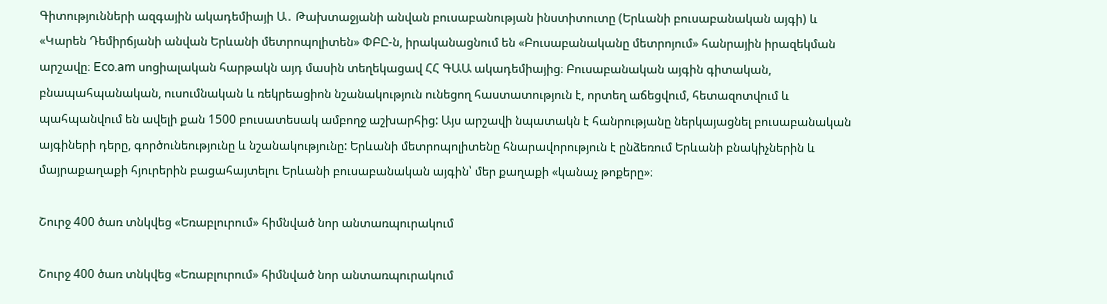Գիտությունների ազգային ակադեմիայի Ա․ Թախտաջյանի անվան բուսաբանության ինստիտուտը (Երևանի բուսաբանական այգի) և «Կարեն Դեմիրճյանի անվան Երևանի մետրոպոլիտեն» ՓԲԸ-ն, իրականացնում են «Բուսաբանականը մետրոյում» հանրային իրազեկման արշավը։ Eco.am սոցիալական հարթակն այդ մասին տեղեկացավ ՀՀ ԳԱԱ ակադեմիայից։ Բուսաբանական այգին գիտական, բնապահպանական, ուսումնական և ռեկրեացիոն նշանակություն ունեցող հաստատություն է, որտեղ աճեցվում, հետազոտվում և պահպանվում են ավելի քան 1500 բուսատեսակ ամբողջ աշխարհից: Այս արշավի նպատակն է հանրությանը ներկայացնել բուսաբանական այգիների դերը, գործունեությունը և նշանակությունը: Երևանի մետրոպոլիտենը հնարավորություն է ընձեռում Երևանի բնակիչներին և մայրաքաղաքի հյուրերին բացահայտելու Երևանի բուսաբանական այգին՝ մեր քաղաքի «կանաչ թոքերը»։

Շուրջ 400 ծառ տնկվեց «Եռաբլուրում» հիմնված նոր անտառպուրակում

Շուրջ 400 ծառ տնկվեց «Եռաբլուրում» հիմնված նոր անտառպուրակում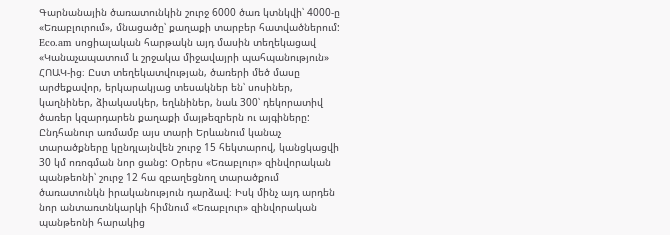Գարնանային ծառատունկին շուրջ 6000 ծառ կտնկվի՝ 4000-ը «Եռաբլուրում», մնացածը՝ քաղաքի տարբեր հատվածներում: Eco.am սոցիալական հարթակն այդ մասին տեղեկացավ «Կանաչապատում և շրջակա միջավայրի պահպանություն» ՀՈԱԿ-ից։ Ըստ տեղեկատվության, ծառերի մեծ մասը արժեքավոր, երկարակյաց տեսակներ են՝ սոսիներ, կաղնիներ, ձիակասկեր, եղևնիներ, նաև 300՝ դեկորատիվ ծառեր կզարդարեն քաղաքի մայթեզրերն ու այգիները: Ընդհանուր առմամբ այս տարի Երևանում կանաչ տարածքները կընդլայնվեն շուրջ 15 հեկտարով, կանցկացվի 30 կմ ոռոգման նոր ցանց: Օրերս «Եռաբլուր» զինվորական պանթեոնի՝ շուրջ 12 հա զբաղեցնող տարածքում ծառատունկն իրականություն դարձավ։ Իսկ մինչ այդ արդեն նոր անտառտնկարկի հիմնում «Եռաբլուր» զինվորական պանթեոնի հարակից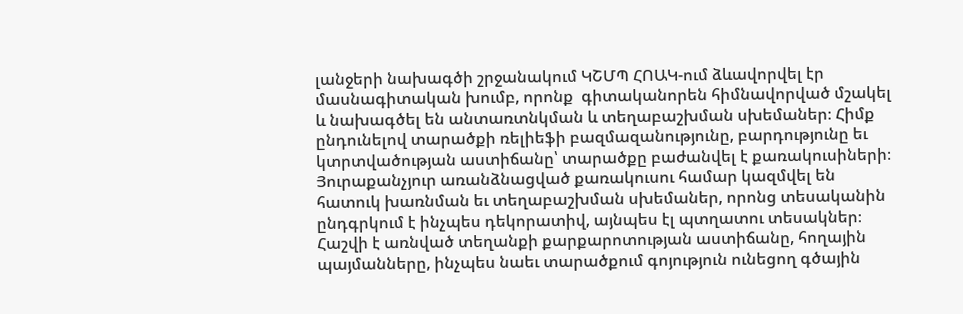լանջերի նախագծի շրջանակում ԿՇՄՊ ՀՈԱԿ-ում ձևավորվել էր մասնագիտական խումբ, որոնք  գիտականորեն հիմնավորված մշակել և նախագծել են անտառտնկման և տեղաբաշխման սխեմաներ։ Հիմք ընդունելով տարածքի ռելիեֆի բազմազանությունը, բարդությունը եւ կտրտվածության աստիճանը՝ տարածքը բաժանվել է քառակուսիների։ Յուրաքանչյուր առանձնացված քառակուսու համար կազմվել են հատուկ խառնման եւ տեղաբաշխման սխեմաներ, որոնց տեսականին ընդգրկում է ինչպես դեկորատիվ, այնպես էլ պտղատու տեսակներ։ Հաշվի է առնված տեղանքի քարքարոտության աստիճանը, հողային պայմանները, ինչպես նաեւ տարածքում գոյություն ունեցող գծային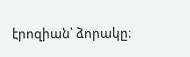էրոզիան՝ ձորակը։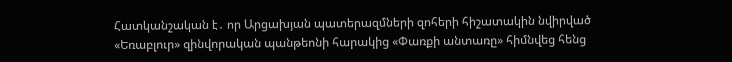Հատկանշական է․ որ Արցախյան պատերազմների զոհերի հիշատակին նվիրված «Եռաբլուր» զինվորական պանթեոնի հարակից «Փառքի անտառը» հիմնվեց հենց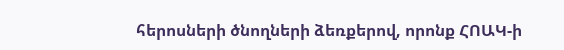հերոսների ծնողների ձեռքերով, որոնք ՀՈԱԿ-ի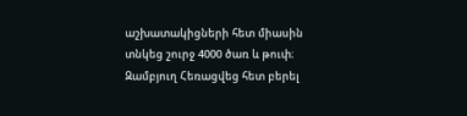աշխատակիցների հետ միասին տնկեց շուրջ 4000 ծառ և թուփ։
Զամբյուղ Հեռացվեց հետ բերել